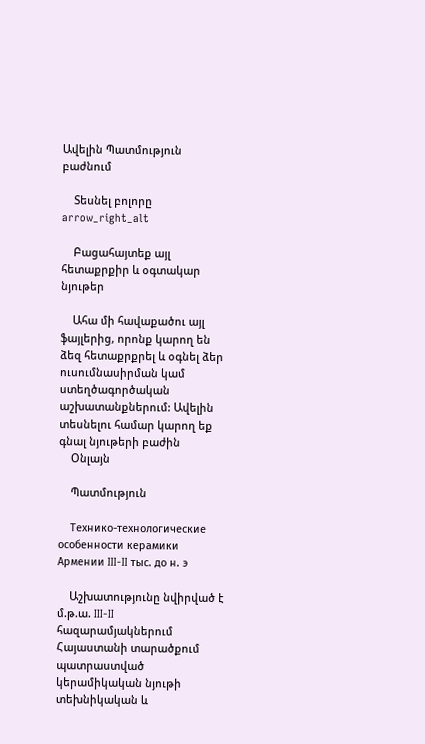Ավելին Պատմություն բաժնում

    Տեսնել բոլորը arrow_right_alt

    Բացահայտեք այլ հետաքրքիր և օգտակար նյութեր

    Ահա մի հավաքածու այլ ֆայլերից, որոնք կարող են ձեզ հետաքրքրել և օգնել ձեր ուսումնասիրման կամ ստեղծագործական աշխատանքներում: Ավելին տեսնելու համար կարող եք գնալ նյութերի բաժին
    Օնլայն

    Պատմություն

    Технико-технологические особенности керамики Армении III-II тыс. до н. э

    Աշխատությունը նվիրված է մ.թ.ա. III-II հազարամյակներում Հայաստանի տարածքում պատրաստված կերամիկական նյութի տեխնիկական և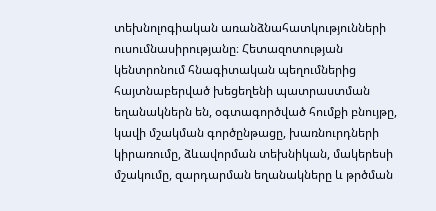տեխնոլոգիական առանձնահատկությունների ուսումնասիրությանը։ Հետազոտության կենտրոնում հնագիտական պեղումներից հայտնաբերված խեցեղենի պատրաստման եղանակներն են, օգտագործված հումքի բնույթը, կավի մշակման գործընթացը, խառնուրդների կիրառումը, ձևավորման տեխնիկան, մակերեսի մշակումը, զարդարման եղանակները և թրծման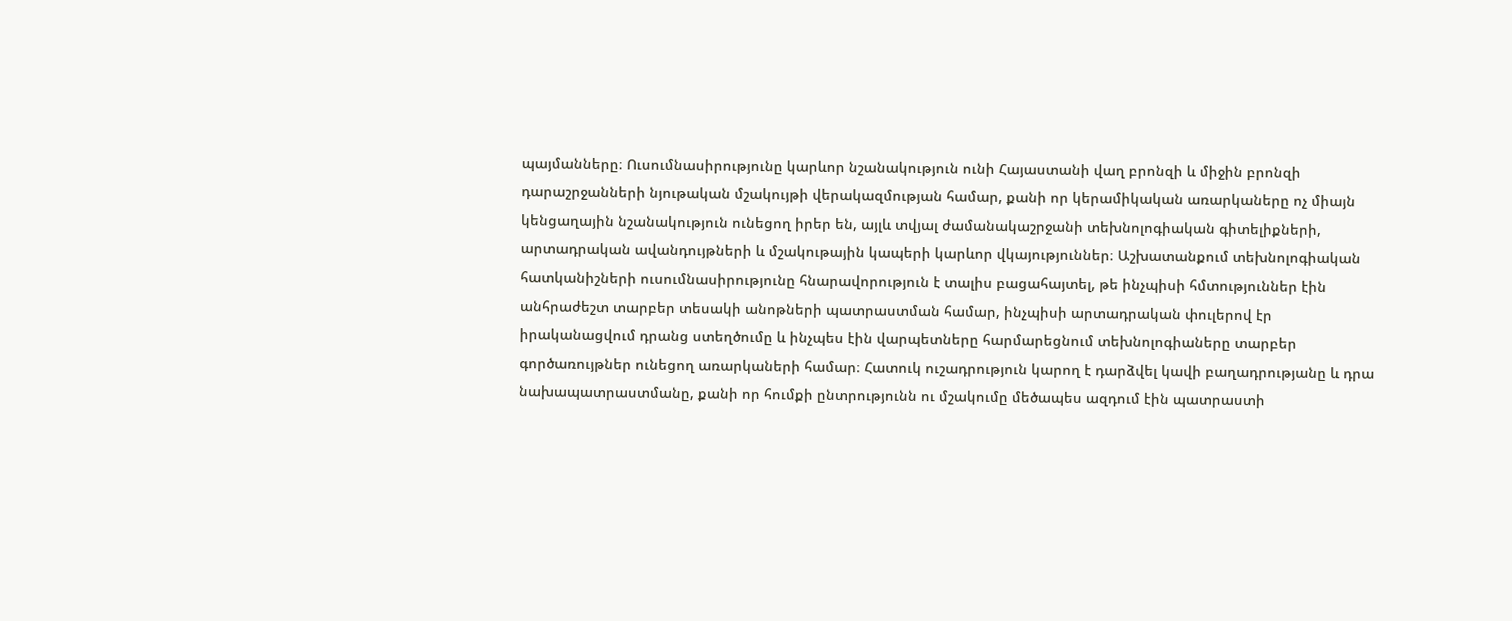պայմանները։ Ուսումնասիրությունը կարևոր նշանակություն ունի Հայաստանի վաղ բրոնզի և միջին բրոնզի դարաշրջանների նյութական մշակույթի վերակազմության համար, քանի որ կերամիկական առարկաները ոչ միայն կենցաղային նշանակություն ունեցող իրեր են, այլև տվյալ ժամանակաշրջանի տեխնոլոգիական գիտելիքների, արտադրական ավանդույթների և մշակութային կապերի կարևոր վկայություններ։ Աշխատանքում տեխնոլոգիական հատկանիշների ուսումնասիրությունը հնարավորություն է տալիս բացահայտել, թե ինչպիսի հմտություններ էին անհրաժեշտ տարբեր տեսակի անոթների պատրաստման համար, ինչպիսի արտադրական փուլերով էր իրականացվում դրանց ստեղծումը և ինչպես էին վարպետները հարմարեցնում տեխնոլոգիաները տարբեր գործառույթներ ունեցող առարկաների համար։ Հատուկ ուշադրություն կարող է դարձվել կավի բաղադրությանը և դրա նախապատրաստմանը, քանի որ հումքի ընտրությունն ու մշակումը մեծապես ազդում էին պատրաստի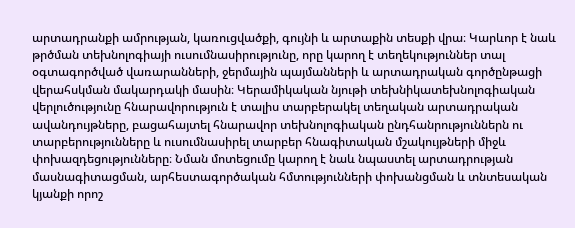արտադրանքի ամրության, կառուցվածքի, գույնի և արտաքին տեսքի վրա։ Կարևոր է նաև թրծման տեխնոլոգիայի ուսումնասիրությունը, որը կարող է տեղեկություններ տալ օգտագործված վառարանների, ջերմային պայմանների և արտադրական գործընթացի վերահսկման մակարդակի մասին։ Կերամիկական նյութի տեխնիկատեխնոլոգիական վերլուծությունը հնարավորություն է տալիս տարբերակել տեղական արտադրական ավանդույթները, բացահայտել հնարավոր տեխնոլոգիական ընդհանրություններն ու տարբերությունները և ուսումնասիրել տարբեր հնագիտական մշակույթների միջև փոխազդեցությունները։ Նման մոտեցումը կարող է նաև նպաստել արտադրության մասնագիտացման, արհեստագործական հմտությունների փոխանցման և տնտեսական կյանքի որոշ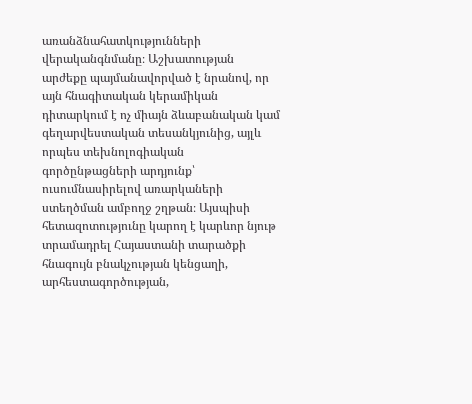առանձնահատկությունների վերականգնմանը։ Աշխատության արժեքը պայմանավորված է նրանով, որ այն հնագիտական կերամիկան դիտարկում է ոչ միայն ձևաբանական կամ գեղարվեստական տեսանկյունից, այլև որպես տեխնոլոգիական գործընթացների արդյունք՝ ուսումնասիրելով առարկաների ստեղծման ամբողջ շղթան։ Այսպիսի հետազոտությունը կարող է կարևոր նյութ տրամադրել Հայաստանի տարածքի հնագույն բնակչության կենցաղի, արհեստագործության,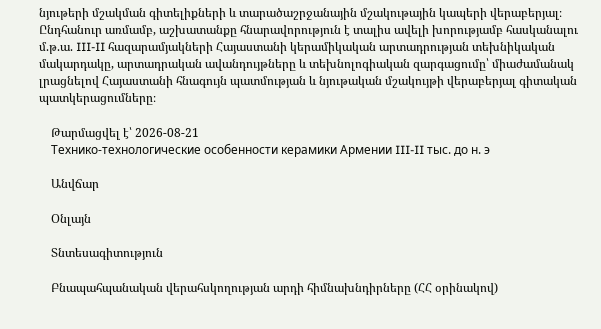նյութերի մշակման գիտելիքների և տարածաշրջանային մշակութային կապերի վերաբերյալ։ Ընդհանուր առմամբ, աշխատանքը հնարավորություն է տալիս ավելի խորությամբ հասկանալու մ.թ.ա. III-II հազարամյակների Հայաստանի կերամիկական արտադրության տեխնիկական մակարդակը, արտադրական ավանդույթները և տեխնոլոգիական զարգացումը՝ միաժամանակ լրացնելով Հայաստանի հնագույն պատմության և նյութական մշակույթի վերաբերյալ գիտական պատկերացումները։

    Թարմացվել է՝ 2026-08-21
    Технико-технологические особенности керамики Армении III-II тыс. до н. э

    Անվճար

    Օնլայն

    Տնտեսագիտություն

    Բնապահպանական վերահսկողության արդի հիմնախնդիրները (ՀՀ օրինակով)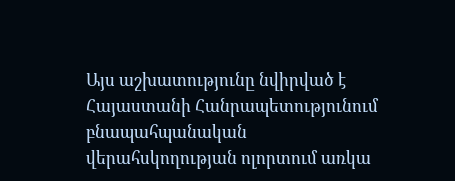Այս աշխատությունը նվիրված է Հայաստանի Հանրապետությունում բնապահպանական վերահսկողության ոլորտում առկա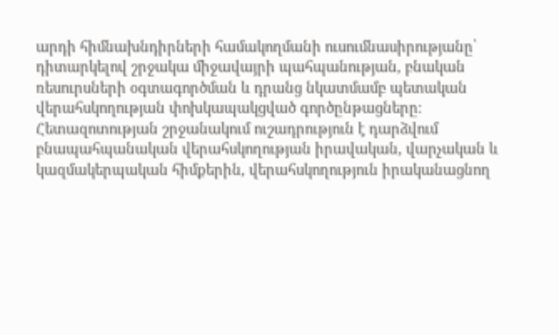արդի հիմնախնդիրների համակողմանի ուսումնասիրությանը՝ դիտարկելով շրջակա միջավայրի պահպանության, բնական ռեսուրսների օգտագործման և դրանց նկատմամբ պետական վերահսկողության փոխկապակցված գործընթացները։ Հետազոտության շրջանակում ուշադրություն է դարձվում բնապահպանական վերահսկողության իրավական, վարչական և կազմակերպական հիմքերին, վերահսկողություն իրականացնող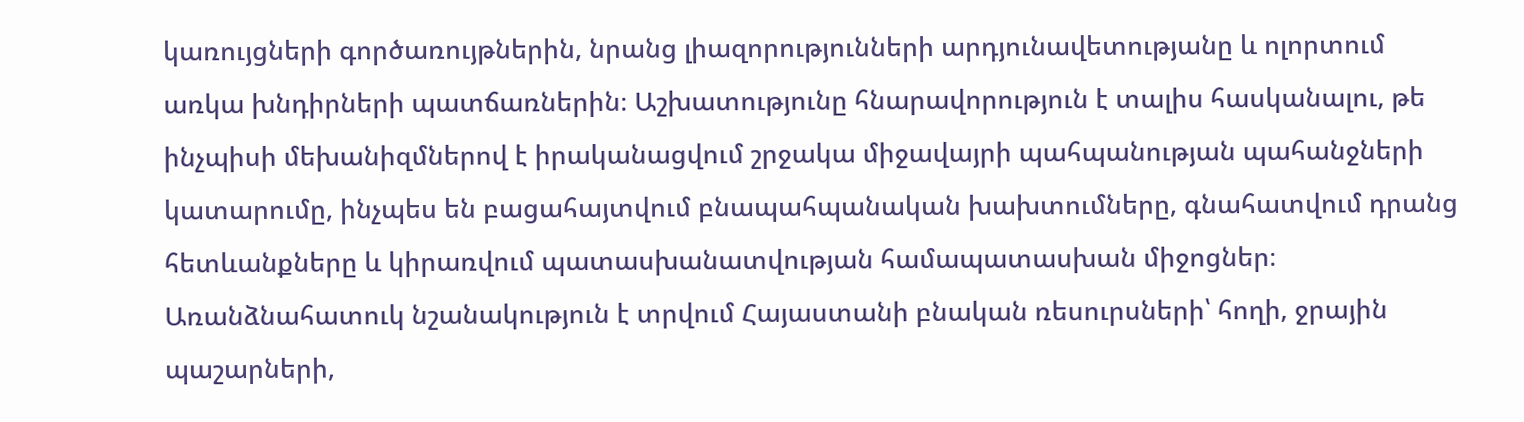կառույցների գործառույթներին, նրանց լիազորությունների արդյունավետությանը և ոլորտում առկա խնդիրների պատճառներին։ Աշխատությունը հնարավորություն է տալիս հասկանալու, թե ինչպիսի մեխանիզմներով է իրականացվում շրջակա միջավայրի պահպանության պահանջների կատարումը, ինչպես են բացահայտվում բնապահպանական խախտումները, գնահատվում դրանց հետևանքները և կիրառվում պատասխանատվության համապատասխան միջոցներ։ Առանձնահատուկ նշանակություն է տրվում Հայաստանի բնական ռեսուրսների՝ հողի, ջրային պաշարների,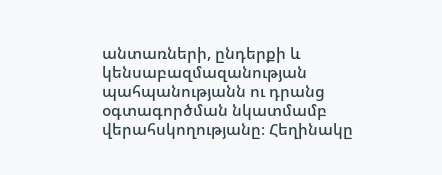անտառների, ընդերքի և կենսաբազմազանության պահպանությանն ու դրանց օգտագործման նկատմամբ վերահսկողությանը։ Հեղինակը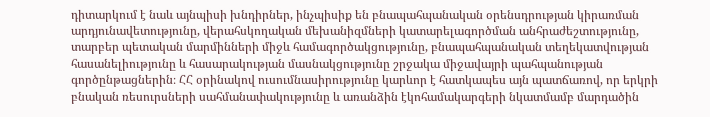դիտարկում է նաև այնպիսի խնդիրներ, ինչպիսիք են բնապահպանական օրենսդրության կիրառման արդյունավետությունը, վերահսկողական մեխանիզմների կատարելագործման անհրաժեշտությունը, տարբեր պետական մարմինների միջև համագործակցությունը, բնապահպանական տեղեկատվության հասանելիությունը և հասարակության մասնակցությունը շրջակա միջավայրի պահպանության գործընթացներին։ ՀՀ օրինակով ուսումնասիրությունը կարևոր է հատկապես այն պատճառով, որ երկրի բնական ռեսուրսների սահմանափակությունը և առանձին էկոհամակարգերի նկատմամբ մարդածին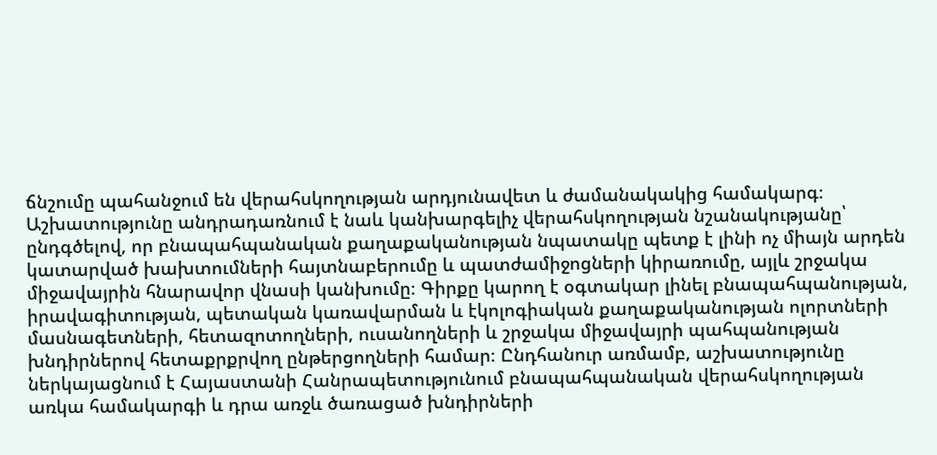ճնշումը պահանջում են վերահսկողության արդյունավետ և ժամանակակից համակարգ։ Աշխատությունը անդրադառնում է նաև կանխարգելիչ վերահսկողության նշանակությանը՝ ընդգծելով, որ բնապահպանական քաղաքականության նպատակը պետք է լինի ոչ միայն արդեն կատարված խախտումների հայտնաբերումը և պատժամիջոցների կիրառումը, այլև շրջակա միջավայրին հնարավոր վնասի կանխումը։ Գիրքը կարող է օգտակար լինել բնապահպանության, իրավագիտության, պետական կառավարման և էկոլոգիական քաղաքականության ոլորտների մասնագետների, հետազոտողների, ուսանողների և շրջակա միջավայրի պահպանության խնդիրներով հետաքրքրվող ընթերցողների համար։ Ընդհանուր առմամբ, աշխատությունը ներկայացնում է Հայաստանի Հանրապետությունում բնապահպանական վերահսկողության առկա համակարգի և դրա առջև ծառացած խնդիրների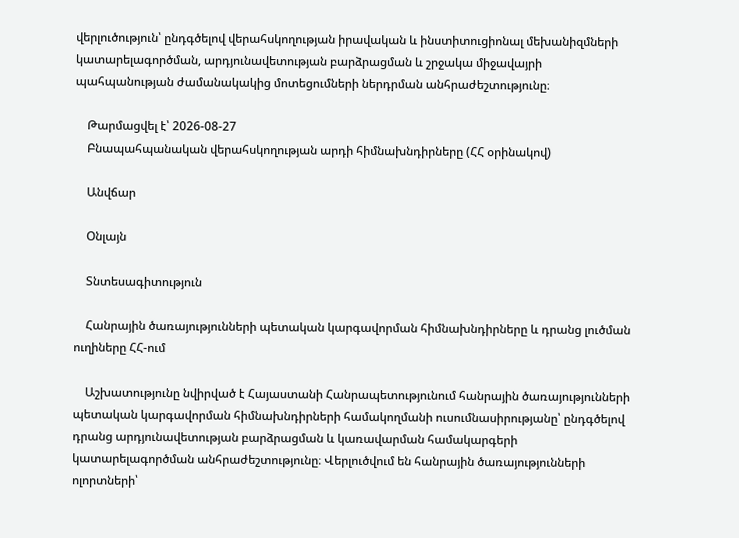վերլուծություն՝ ընդգծելով վերահսկողության իրավական և ինստիտուցիոնալ մեխանիզմների կատարելագործման, արդյունավետության բարձրացման և շրջակա միջավայրի պահպանության ժամանակակից մոտեցումների ներդրման անհրաժեշտությունը։

    Թարմացվել է՝ 2026-08-27
    Բնապահպանական վերահսկողության արդի հիմնախնդիրները (ՀՀ օրինակով)

    Անվճար

    Օնլայն

    Տնտեսագիտություն

    Հանրային ծառայությունների պետական կարգավորման հիմնախնդիրները և դրանց լուծման ուղիները ՀՀ-ում

    Աշխատությունը նվիրված է Հայաստանի Հանրապետությունում հանրային ծառայությունների պետական կարգավորման հիմնախնդիրների համակողմանի ուսումնասիրությանը՝ ընդգծելով դրանց արդյունավետության բարձրացման և կառավարման համակարգերի կատարելագործման անհրաժեշտությունը։ Վերլուծվում են հանրային ծառայությունների ոլորտների՝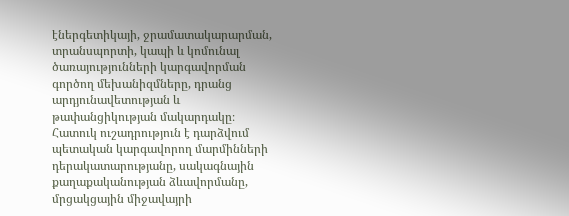էներգետիկայի, ջրամատակարարման, տրանսպորտի, կապի և կոմունալ ծառայությունների կարգավորման գործող մեխանիզմները, դրանց արդյունավետության և թափանցիկության մակարդակը։ Հատուկ ուշադրություն է դարձվում պետական կարգավորող մարմինների դերակատարությանը, սակագնային քաղաքականության ձևավորմանը, մրցակցային միջավայրի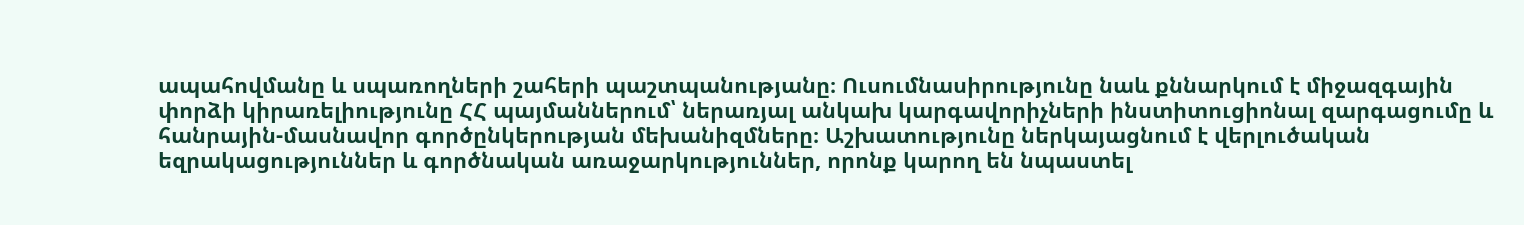ապահովմանը և սպառողների շահերի պաշտպանությանը։ Ուսումնասիրությունը նաև քննարկում է միջազգային փորձի կիրառելիությունը ՀՀ պայմաններում՝ ներառյալ անկախ կարգավորիչների ինստիտուցիոնալ զարգացումը և հանրային-մասնավոր գործընկերության մեխանիզմները։ Աշխատությունը ներկայացնում է վերլուծական եզրակացություններ և գործնական առաջարկություններ, որոնք կարող են նպաստել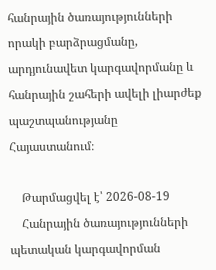հանրային ծառայությունների որակի բարձրացմանը, արդյունավետ կարգավորմանը և հանրային շահերի ավելի լիարժեք պաշտպանությանը Հայաստանում։

    Թարմացվել է՝ 2026-08-19
    Հանրային ծառայությունների պետական կարգավորման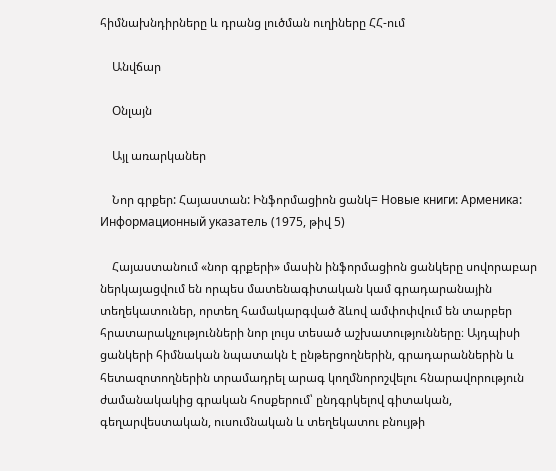հիմնախնդիրները և դրանց լուծման ուղիները ՀՀ-ում

    Անվճար

    Օնլայն

    Այլ առարկաներ

    Նոր գրքեր: Հայաստան: Ինֆորմացիոն ցանկ= Новые книги: Арменика: Информационный указатель (1975, թիվ 5)

    Հայաստանում «նոր գրքերի» մասին ինֆորմացիոն ցանկերը սովորաբար ներկայացվում են որպես մատենագիտական կամ գրադարանային տեղեկատուներ, որտեղ համակարգված ձևով ամփոփվում են տարբեր հրատարակչությունների նոր լույս տեսած աշխատությունները։ Այդպիսի ցանկերի հիմնական նպատակն է ընթերցողներին, գրադարաններին և հետազոտողներին տրամադրել արագ կողմնորոշվելու հնարավորություն ժամանակակից գրական հոսքերում՝ ընդգրկելով գիտական, գեղարվեստական, ուսումնական և տեղեկատու բնույթի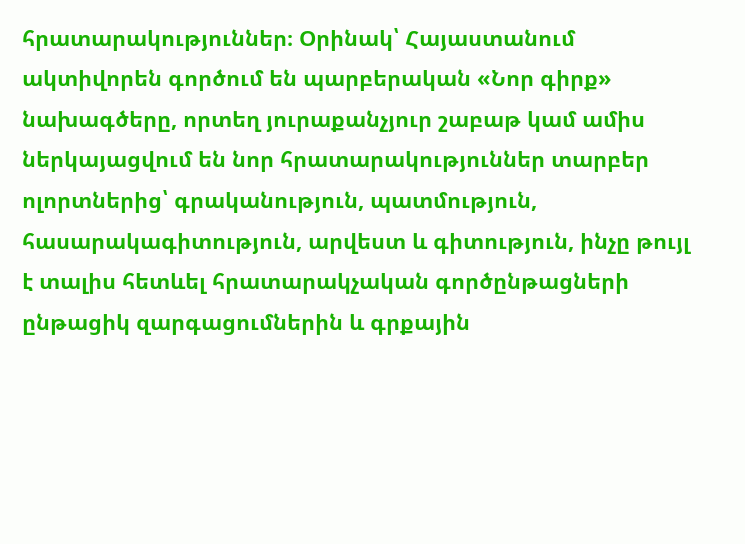հրատարակություններ։ Օրինակ՝ Հայաստանում ակտիվորեն գործում են պարբերական «Նոր գիրք» նախագծերը, որտեղ յուրաքանչյուր շաբաթ կամ ամիս ներկայացվում են նոր հրատարակություններ տարբեր ոլորտներից՝ գրականություն, պատմություն, հասարակագիտություն, արվեստ և գիտություն, ինչը թույլ է տալիս հետևել հրատարակչական գործընթացների ընթացիկ զարգացումներին և գրքային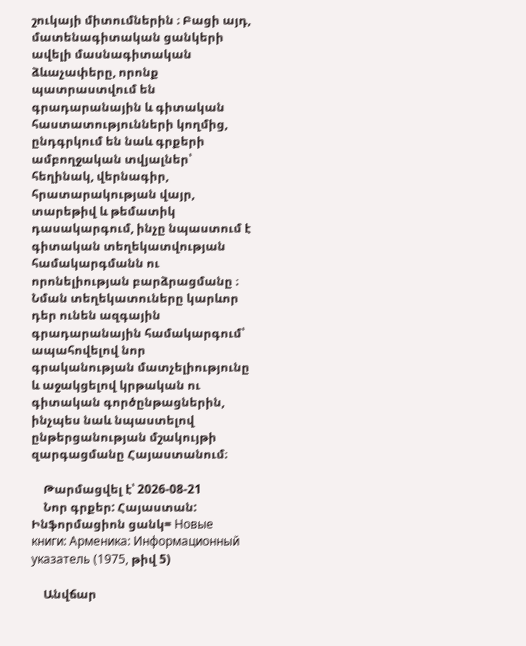շուկայի միտումներին ։ Բացի այդ, մատենագիտական ցանկերի ավելի մասնագիտական ձևաչափերը, որոնք պատրաստվում են գրադարանային և գիտական հաստատությունների կողմից, ընդգրկում են նաև գրքերի ամբողջական տվյալներ՝ հեղինակ, վերնագիր, հրատարակության վայր, տարեթիվ և թեմատիկ դասակարգում, ինչը նպաստում է գիտական տեղեկատվության համակարգմանն ու որոնելիության բարձրացմանը ։ Նման տեղեկատուները կարևոր դեր ունեն ազգային գրադարանային համակարգում՝ ապահովելով նոր գրականության մատչելիությունը և աջակցելով կրթական ու գիտական գործընթացներին, ինչպես նաև նպաստելով ընթերցանության մշակույթի զարգացմանը Հայաստանում։

    Թարմացվել է՝ 2026-08-21
    Նոր գրքեր: Հայաստան: Ինֆորմացիոն ցանկ= Новые книги: Арменика: Информационный указатель (1975, թիվ 5)

    Անվճար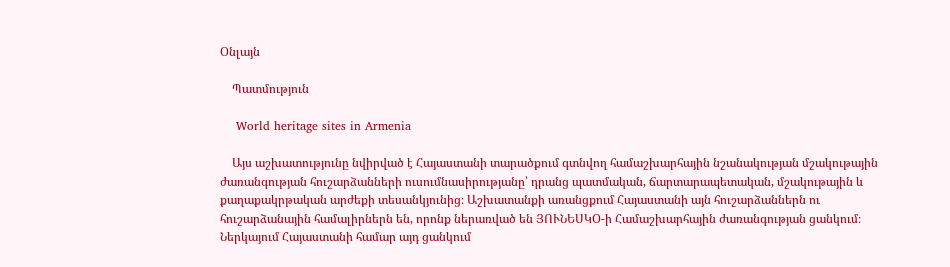Օնլայն

    Պատմություն

    World heritage sites in Armenia

    Այս աշխատությունը նվիրված է Հայաստանի տարածքում գտնվող համաշխարհային նշանակության մշակութային ժառանգության հուշարձանների ուսումնասիրությանը՝ դրանց պատմական, ճարտարապետական, մշակութային և քաղաքակրթական արժեքի տեսանկյունից։ Աշխատանքի առանցքում Հայաստանի այն հուշարձաններն ու հուշարձանային համալիրներն են, որոնք ներառված են ՅՈՒՆԵՍԿՕ-ի Համաշխարհային ժառանգության ցանկում։ Ներկայում Հայաստանի համար այդ ցանկում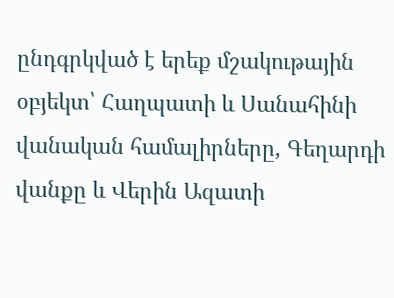ընդգրկված է երեք մշակութային օբյեկտ՝ Հաղպատի և Սանահինի վանական համալիրները, Գեղարդի վանքը և Վերին Ազատի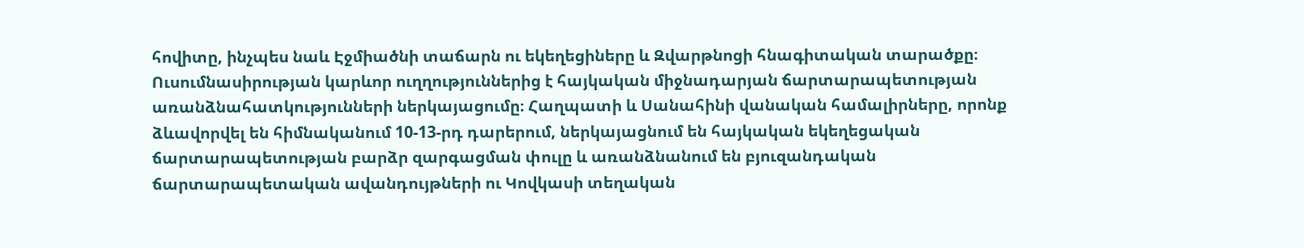հովիտը, ինչպես նաև Էջմիածնի տաճարն ու եկեղեցիները և Զվարթնոցի հնագիտական տարածքը։ Ուսումնասիրության կարևոր ուղղություններից է հայկական միջնադարյան ճարտարապետության առանձնահատկությունների ներկայացումը։ Հաղպատի և Սանահինի վանական համալիրները, որոնք ձևավորվել են հիմնականում 10-13-րդ դարերում, ներկայացնում են հայկական եկեղեցական ճարտարապետության բարձր զարգացման փուլը և առանձնանում են բյուզանդական ճարտարապետական ավանդույթների ու Կովկասի տեղական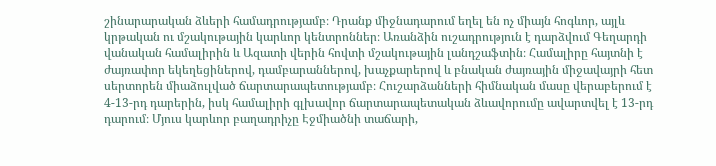շինարարական ձևերի համադրությամբ։ Դրանք միջնադարում եղել են ոչ միայն հոգևոր, այլև կրթական ու մշակութային կարևոր կենտրոններ։ Առանձին ուշադրություն է դարձվում Գեղարդի վանական համալիրին և Ազատի վերին հովտի մշակութային լանդշաֆտին։ Համալիրը հայտնի է ժայռափոր եկեղեցիներով, դամբարաններով, խաչքարերով և բնական ժայռային միջավայրի հետ սերտորեն միաձուլված ճարտարապետությամբ։ Հուշարձանների հիմնական մասը վերաբերում է 4-13-րդ դարերին, իսկ համալիրի գլխավոր ճարտարապետական ձևավորումը ավարտվել է 13-րդ դարում։ Մյուս կարևոր բաղադրիչը Էջմիածնի տաճարի,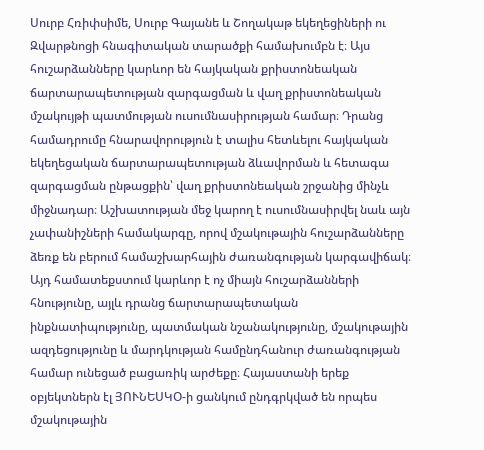Սուրբ Հռիփսիմե, Սուրբ Գայանե և Շողակաթ եկեղեցիների ու Զվարթնոցի հնագիտական տարածքի համախումբն է։ Այս հուշարձանները կարևոր են հայկական քրիստոնեական ճարտարապետության զարգացման և վաղ քրիստոնեական մշակույթի պատմության ուսումնասիրության համար։ Դրանց համադրումը հնարավորություն է տալիս հետևելու հայկական եկեղեցական ճարտարապետության ձևավորման և հետագա զարգացման ընթացքին՝ վաղ քրիստոնեական շրջանից մինչև միջնադար։ Աշխատության մեջ կարող է ուսումնասիրվել նաև այն չափանիշների համակարգը, որով մշակութային հուշարձանները ձեռք են բերում համաշխարհային ժառանգության կարգավիճակ։ Այդ համատեքստում կարևոր է ոչ միայն հուշարձանների հնությունը, այլև դրանց ճարտարապետական ինքնատիպությունը, պատմական նշանակությունը, մշակութային ազդեցությունը և մարդկության համընդհանուր ժառանգության համար ունեցած բացառիկ արժեքը։ Հայաստանի երեք օբյեկտներն էլ ՅՈՒՆԵՍԿՕ-ի ցանկում ընդգրկված են որպես մշակութային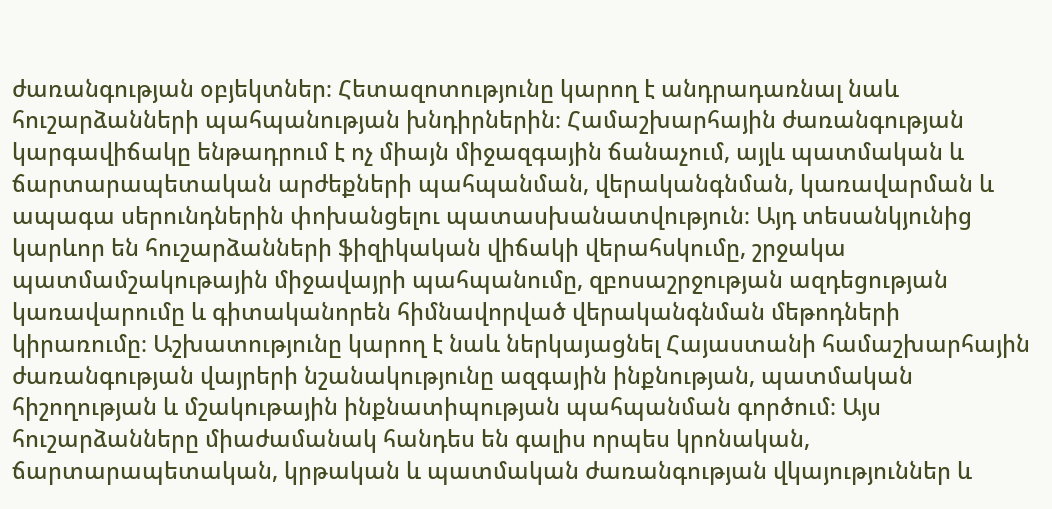ժառանգության օբյեկտներ։ Հետազոտությունը կարող է անդրադառնալ նաև հուշարձանների պահպանության խնդիրներին։ Համաշխարհային ժառանգության կարգավիճակը ենթադրում է ոչ միայն միջազգային ճանաչում, այլև պատմական և ճարտարապետական արժեքների պահպանման, վերականգնման, կառավարման և ապագա սերունդներին փոխանցելու պատասխանատվություն։ Այդ տեսանկյունից կարևոր են հուշարձանների ֆիզիկական վիճակի վերահսկումը, շրջակա պատմամշակութային միջավայրի պահպանումը, զբոսաշրջության ազդեցության կառավարումը և գիտականորեն հիմնավորված վերականգնման մեթոդների կիրառումը։ Աշխատությունը կարող է նաև ներկայացնել Հայաստանի համաշխարհային ժառանգության վայրերի նշանակությունը ազգային ինքնության, պատմական հիշողության և մշակութային ինքնատիպության պահպանման գործում։ Այս հուշարձանները միաժամանակ հանդես են գալիս որպես կրոնական, ճարտարապետական, կրթական և պատմական ժառանգության վկայություններ և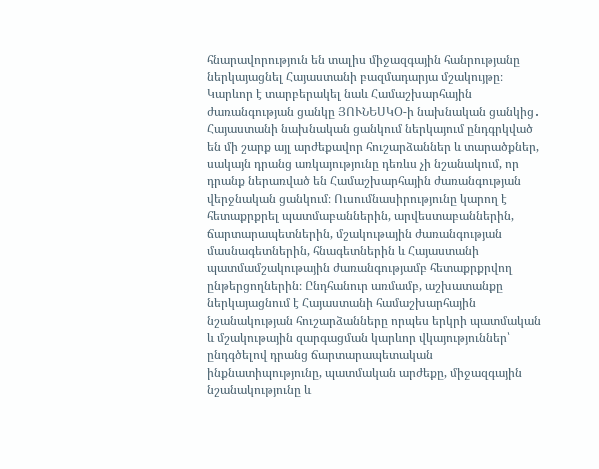հնարավորություն են տալիս միջազգային հանրությանը ներկայացնել Հայաստանի բազմադարյա մշակույթը։ Կարևոր է տարբերակել նաև Համաշխարհային ժառանգության ցանկը ՅՈՒՆԵՍԿՕ-ի նախնական ցանկից․ Հայաստանի նախնական ցանկում ներկայում ընդգրկված են մի շարք այլ արժեքավոր հուշարձաններ և տարածքներ, սակայն դրանց առկայությունը դեռևս չի նշանակում, որ դրանք ներառված են Համաշխարհային ժառանգության վերջնական ցանկում։ Ուսումնասիրությունը կարող է հետաքրքրել պատմաբաններին, արվեստաբաններին, ճարտարապետներին, մշակութային ժառանգության մասնագետներին, հնագետներին և Հայաստանի պատմամշակութային ժառանգությամբ հետաքրքրվող ընթերցողներին։ Ընդհանուր առմամբ, աշխատանքը ներկայացնում է Հայաստանի համաշխարհային նշանակության հուշարձանները որպես երկրի պատմական և մշակութային զարգացման կարևոր վկայություններ՝ ընդգծելով դրանց ճարտարապետական ինքնատիպությունը, պատմական արժեքը, միջազգային նշանակությունը և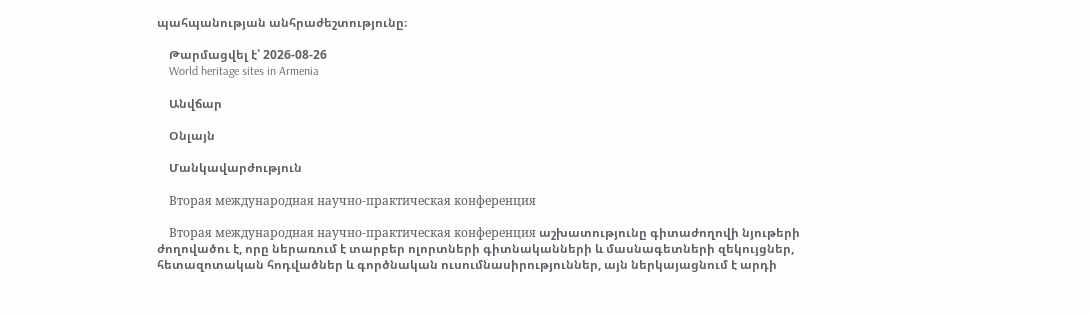պահպանության անհրաժեշտությունը։

    Թարմացվել է՝ 2026-08-26
    World heritage sites in Armenia

    Անվճար

    Օնլայն

    Մանկավարժություն

    Вторая международная научно-практическая конференция

    Вторая международная научно-практическая конференция աշխատությունը գիտաժողովի նյութերի ժողովածու է, որը ներառում է տարբեր ոլորտների գիտնականների և մասնագետների զեկույցներ, հետազոտական հոդվածներ և գործնական ուսումնասիրություններ, այն ներկայացնում է արդի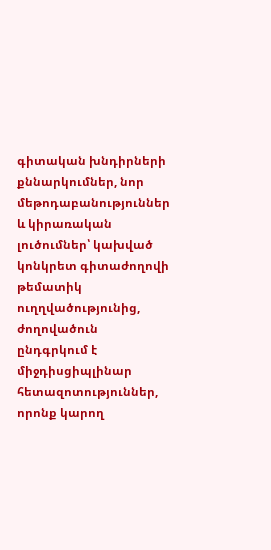գիտական խնդիրների քննարկումներ, նոր մեթոդաբանություններ և կիրառական լուծումներ՝ կախված կոնկրետ գիտաժողովի թեմատիկ ուղղվածությունից, ժողովածուն ընդգրկում է միջդիսցիպլինար հետազոտություններ, որոնք կարող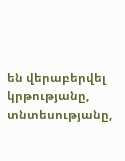են վերաբերվել կրթությանը, տնտեսությանը,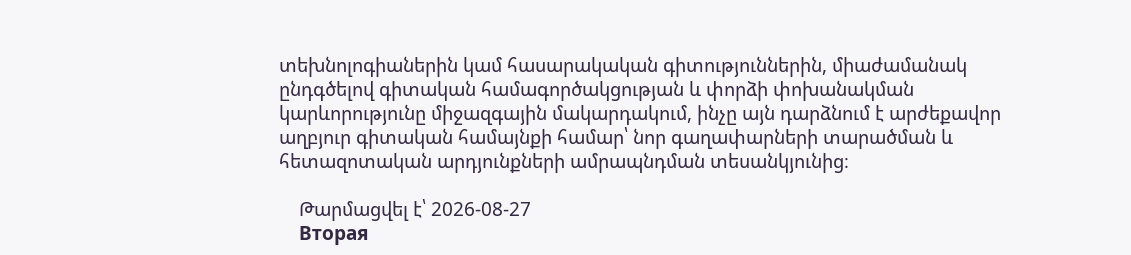տեխնոլոգիաներին կամ հասարակական գիտություններին, միաժամանակ ընդգծելով գիտական համագործակցության և փորձի փոխանակման կարևորությունը միջազգային մակարդակում, ինչը այն դարձնում է արժեքավոր աղբյուր գիտական համայնքի համար՝ նոր գաղափարների տարածման և հետազոտական արդյունքների ամրապնդման տեսանկյունից։

    Թարմացվել է՝ 2026-08-27
    Вторая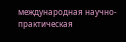международная научно-практическая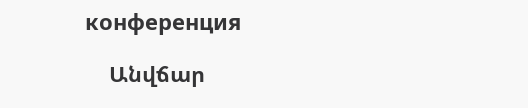конференция

    Անվճար